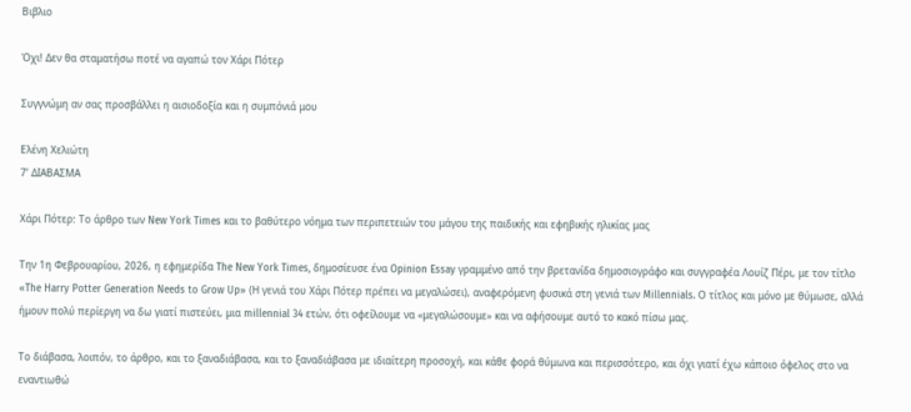Βιβλιο

Όχι! Δεν θα σταματήσω ποτέ να αγαπώ τον Χάρι Πότερ

Συγγνώμη αν σας προσβάλλει η αισιοδοξία και η συμπόνιά μου

Ελένη Χελιώτη
7’ ΔΙΑΒΑΣΜΑ

Χάρι Πότερ: Το άρθρο των New York Times και το βαθύτερο νόημα των περιπετειών του μάγου της παιδικής και εφηβικής ηλικίας μας

Την 1η Φεβρουαρίου, 2026, η εφημερίδα The New York Times, δημοσίευσε ένα Opinion Essay γραμμένο από την βρετανίδα δημοσιογράφο και συγγραφέα Λουίζ Πέρι, με τον τίτλο «The Harry Potter Generation Needs to Grow Up» (Η γενιά του Χάρι Πότερ πρέπει να μεγαλώσει), αναφερόμενη φυσικά στη γενιά των Millennials. Ο τίτλος και μόνο με θύμωσε, αλλά ήμουν πολύ περίεργη να δω γιατί πιστεύει, μια millennial 34 ετών, ότι οφείλουμε να «μεγαλώσουμε» και να αφήσουμε αυτό το κακό πίσω μας.

Το διάβασα, λοιπόν, το άρθρο, και το ξαναδιάβασα, και το ξαναδιάβασα με ιδιαίτερη προσοχή, και κάθε φορά θύμωνα και περισσότερο, και όχι γιατί έχω κάποιο όφελος στο να εναντιωθώ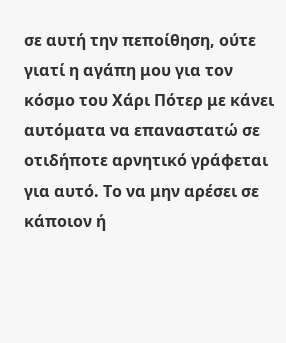σε αυτή την πεποίθηση, ούτε γιατί η αγάπη μου για τον κόσμο του Χάρι Πότερ με κάνει αυτόματα να επαναστατώ σε οτιδήποτε αρνητικό γράφεται για αυτό. Το να μην αρέσει σε κάποιον ή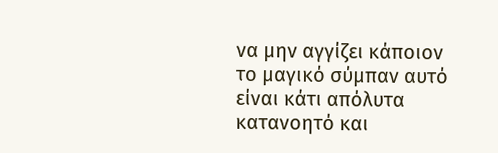να μην αγγίζει κάποιον το μαγικό σύμπαν αυτό είναι κάτι απόλυτα κατανοητό και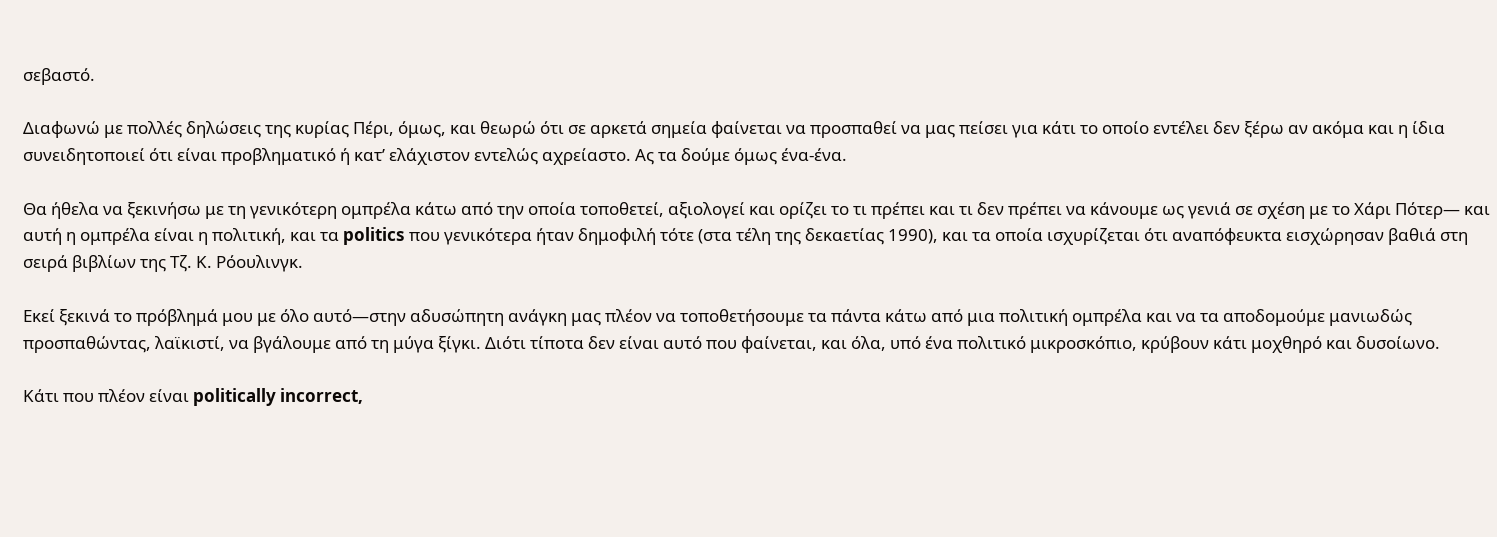σεβαστό.

Διαφωνώ με πολλές δηλώσεις της κυρίας Πέρι, όμως, και θεωρώ ότι σε αρκετά σημεία φαίνεται να προσπαθεί να μας πείσει για κάτι το οποίο εντέλει δεν ξέρω αν ακόμα και η ίδια συνειδητοποιεί ότι είναι προβληματικό ή κατ’ ελάχιστον εντελώς αχρείαστο. Ας τα δούμε όμως ένα-ένα.

Θα ήθελα να ξεκινήσω με τη γενικότερη ομπρέλα κάτω από την οποία τοποθετεί, αξιολογεί και ορίζει το τι πρέπει και τι δεν πρέπει να κάνουμε ως γενιά σε σχέση με το Χάρι Πότερ― και αυτή η ομπρέλα είναι η πολιτική, και τα politics που γενικότερα ήταν δημοφιλή τότε (στα τέλη της δεκαετίας 1990), και τα οποία ισχυρίζεται ότι αναπόφευκτα εισχώρησαν βαθιά στη σειρά βιβλίων της Τζ. Κ. Ρόουλινγκ.

Εκεί ξεκινά το πρόβλημά μου με όλο αυτό―στην αδυσώπητη ανάγκη μας πλέον να τοποθετήσουμε τα πάντα κάτω από μια πολιτική ομπρέλα και να τα αποδομούμε μανιωδώς προσπαθώντας, λαϊκιστί, να βγάλουμε από τη μύγα ξίγκι. Διότι τίποτα δεν είναι αυτό που φαίνεται, και όλα, υπό ένα πολιτικό μικροσκόπιο, κρύβουν κάτι μοχθηρό και δυσοίωνο.

Κάτι που πλέον είναι politically incorrect,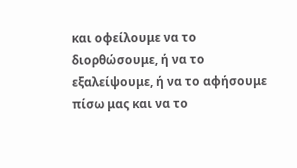και οφείλουμε να το διορθώσουμε, ή να το εξαλείψουμε, ή να το αφήσουμε πίσω μας και να το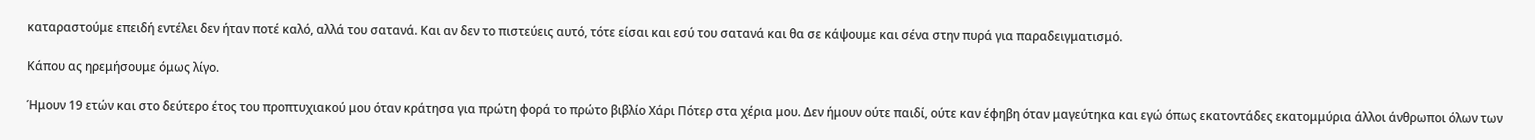καταραστούμε επειδή εντέλει δεν ήταν ποτέ καλό, αλλά του σατανά. Και αν δεν το πιστεύεις αυτό, τότε είσαι και εσύ του σατανά και θα σε κάψουμε και σένα στην πυρά για παραδειγματισμό.

Κάπου ας ηρεμήσουμε όμως λίγο.

Ήμουν 19 ετών και στο δεύτερο έτος του προπτυχιακού μου όταν κράτησα για πρώτη φορά το πρώτο βιβλίο Χάρι Πότερ στα χέρια μου. Δεν ήμουν ούτε παιδί, ούτε καν έφηβη όταν μαγεύτηκα και εγώ όπως εκατοντάδες εκατομμύρια άλλοι άνθρωποι όλων των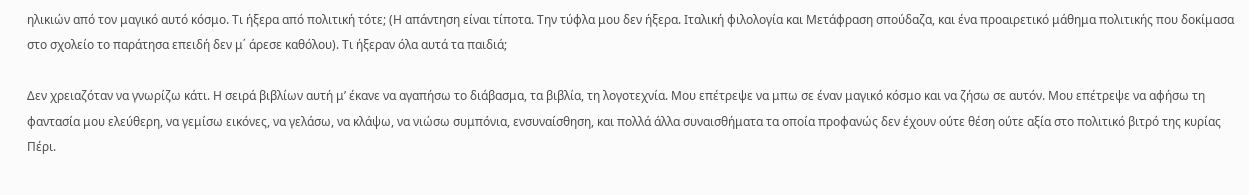ηλικιών από τον μαγικό αυτό κόσμο. Τι ήξερα από πολιτική τότε; (Η απάντηση είναι τίποτα. Την τύφλα μου δεν ήξερα. Ιταλική φιλολογία και Μετάφραση σπούδαζα, και ένα προαιρετικό μάθημα πολιτικής που δοκίμασα στο σχολείο το παράτησα επειδή δεν μ΄ άρεσε καθόλου). Τι ήξεραν όλα αυτά τα παιδιά;

Δεν χρειαζόταν να γνωρίζω κάτι. Η σειρά βιβλίων αυτή μ’ έκανε να αγαπήσω το διάβασμα, τα βιβλία, τη λογοτεχνία. Μου επέτρεψε να μπω σε έναν μαγικό κόσμο και να ζήσω σε αυτόν. Μου επέτρεψε να αφήσω τη φαντασία μου ελεύθερη, να γεμίσω εικόνες, να γελάσω, να κλάψω, να νιώσω συμπόνια, ενσυναίσθηση, και πολλά άλλα συναισθήματα τα οποία προφανώς δεν έχουν ούτε θέση ούτε αξία στο πολιτικό βιτρό της κυρίας Πέρι.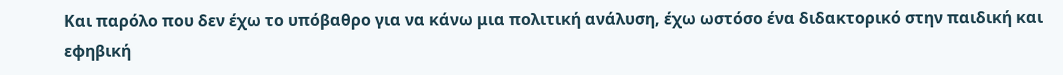Και παρόλο που δεν έχω το υπόβαθρο για να κάνω μια πολιτική ανάλυση, έχω ωστόσο ένα διδακτορικό στην παιδική και εφηβική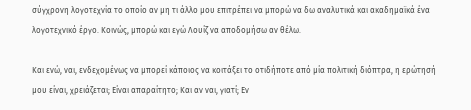σύγχρονη λογοτεχνία το οποίο αν μη τι άλλο μου επιτρέπει να μπορώ να δω αναλυτικά και ακαδημαϊκά ένα λογοτεχνικό έργο. Κοινώς, μπορώ και εγώ Λουίζ να αποδομήσω αν θέλω.

Και ενώ, ναι, ενδεχομένως να μπορεί κάποιος να κοιτάξει το οτιδήποτε από μία πολιτική διόπτρα, η ερώτησή μου είναι, χρειάζεται; Είναι απαραίτητο; Και αν ναι, γιατί; Εν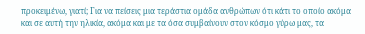προκειμένω, γιατί; Για να πείσεις μια τεράστια ομάδα ανθρώπων ότι κάτι το οποίο ακόμα και σε αυτή την ηλικία, ακόμα και με τα όσα συμβαίνουν στον κόσμο γύρω μας, τα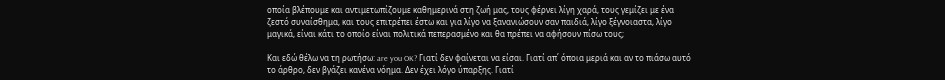οποία βλέπουμε και αντιμετωπίζουμε καθημερινά στη ζωή μας, τους φέρνει λίγη χαρά, τους γεμίζει με ένα ζεστό συναίσθημα, και τους επιτρέπει έστω και για λίγο να ξανανιώσουν σαν παιδιά, λίγο ξέγνοιαστα, λίγο μαγικά, είναι κάτι το οποίο είναι πολιτικά πεπερασμένο και θα πρέπει να αφήσουν πίσω τους;

Και εδώ θέλω να τη ρωτήσω: are you OK? Γιατί δεν φαίνεται να είσαι. Γιατί απ΄ όποια μεριά και αν το πιάσω αυτό το άρθρο, δεν βγάζει κανένα νόημα. Δεν έχει λόγο ύπαρξης. Γιατί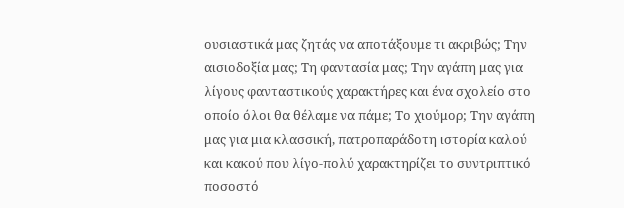ουσιαστικά μας ζητάς να αποτάξουμε τι ακριβώς; Την αισιοδοξία μας; Τη φαντασία μας; Την αγάπη μας για λίγους φανταστικούς χαρακτήρες και ένα σχολείο στο οποίο όλοι θα θέλαμε να πάμε; Το χιούμορ; Την αγάπη μας για μια κλασσική, πατροπαράδοτη ιστορία καλού και κακού που λίγο-πολύ χαρακτηρίζει το συντριπτικό ποσοστό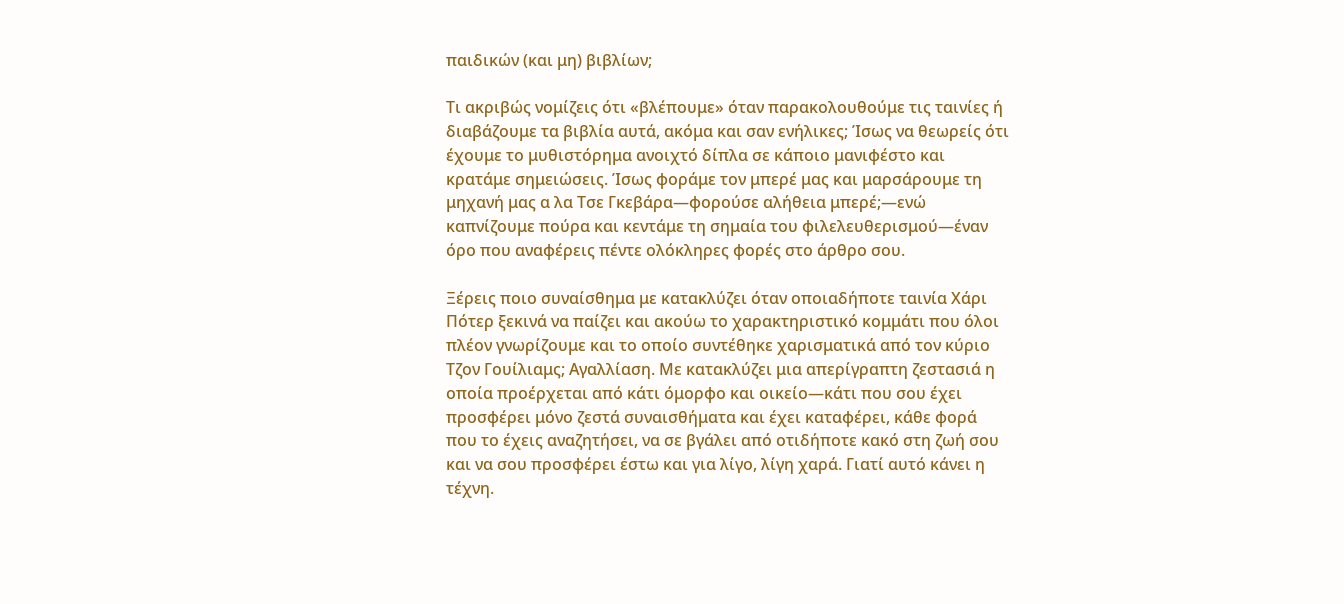παιδικών (και μη) βιβλίων;

Τι ακριβώς νομίζεις ότι «βλέπουμε» όταν παρακολουθούμε τις ταινίες ή διαβάζουμε τα βιβλία αυτά, ακόμα και σαν ενήλικες; Ίσως να θεωρείς ότι έχουμε το μυθιστόρημα ανοιχτό δίπλα σε κάποιο μανιφέστο και κρατάμε σημειώσεις. Ίσως φοράμε τον μπερέ μας και μαρσάρουμε τη μηχανή μας α λα Τσε Γκεβάρα―φορούσε αλήθεια μπερέ;―ενώ καπνίζουμε πούρα και κεντάμε τη σημαία του φιλελευθερισμού―έναν όρο που αναφέρεις πέντε ολόκληρες φορές στο άρθρο σου.

Ξέρεις ποιο συναίσθημα με κατακλύζει όταν οποιαδήποτε ταινία Χάρι Πότερ ξεκινά να παίζει και ακούω το χαρακτηριστικό κομμάτι που όλοι πλέον γνωρίζουμε και το οποίο συντέθηκε χαρισματικά από τον κύριο Τζον Γουίλιαμς; Αγαλλίαση. Με κατακλύζει μια απερίγραπτη ζεστασιά η οποία προέρχεται από κάτι όμορφο και οικείο―κάτι που σου έχει προσφέρει μόνο ζεστά συναισθήματα και έχει καταφέρει, κάθε φορά που το έχεις αναζητήσει, να σε βγάλει από οτιδήποτε κακό στη ζωή σου και να σου προσφέρει έστω και για λίγο, λίγη χαρά. Γιατί αυτό κάνει η τέχνη.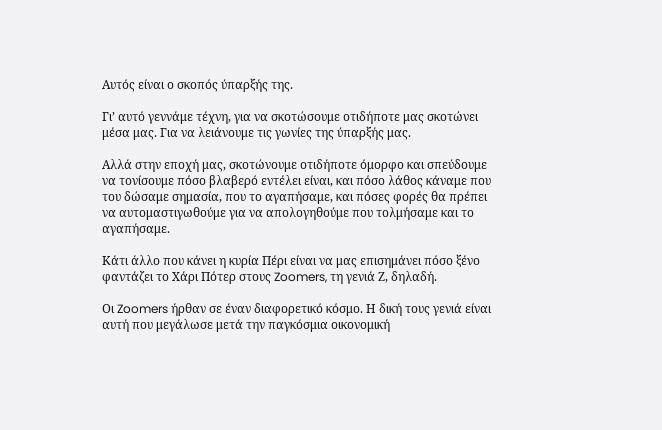Αυτός είναι ο σκοπός ύπαρξής της.

Γι’ αυτό γεννάμε τέχνη, για να σκοτώσουμε οτιδήποτε μας σκοτώνει μέσα μας. Για να λειάνουμε τις γωνίες της ύπαρξής μας.

Αλλά στην εποχή μας, σκοτώνουμε οτιδήποτε όμορφο και σπεύδουμε να τονίσουμε πόσο βλαβερό εντέλει είναι, και πόσο λάθος κάναμε που του δώσαμε σημασία, που το αγαπήσαμε, και πόσες φορές θα πρέπει να αυτομαστιγωθούμε για να απολογηθούμε που τολμήσαμε και το αγαπήσαμε.

Κάτι άλλο που κάνει η κυρία Πέρι είναι να μας επισημάνει πόσο ξένο φαντάζει το Χάρι Πότερ στους Zoomers, τη γενιά Ζ, δηλαδή.

Οι Zoomers ήρθαν σε έναν διαφορετικό κόσμο. Η δική τους γενιά είναι αυτή που μεγάλωσε μετά την παγκόσμια οικονομική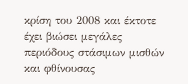κρίση του 2008 και έκτοτε έχει βιώσει μεγάλες περιόδους στάσιμων μισθών και φθίνουσας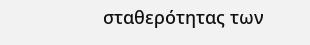σταθερότητας των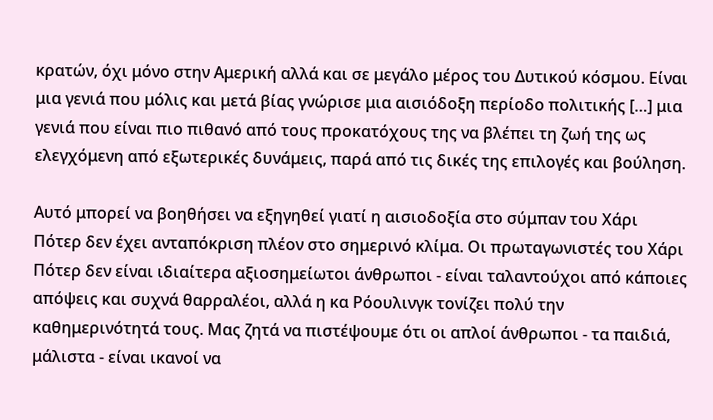κρατών, όχι μόνο στην Αμερική αλλά και σε μεγάλο μέρος του Δυτικού κόσμου. Είναι μια γενιά που μόλις και μετά βίας γνώρισε μια αισιόδοξη περίοδο πολιτικής […] μια γενιά που είναι πιο πιθανό από τους προκατόχους της να βλέπει τη ζωή της ως ελεγχόμενη από εξωτερικές δυνάμεις, παρά από τις δικές της επιλογές και βούληση.

Αυτό μπορεί να βοηθήσει να εξηγηθεί γιατί η αισιοδοξία στο σύμπαν του Χάρι Πότερ δεν έχει ανταπόκριση πλέον στο σημερινό κλίμα. Οι πρωταγωνιστές του Χάρι Πότερ δεν είναι ιδιαίτερα αξιοσημείωτοι άνθρωποι - είναι ταλαντούχοι από κάποιες απόψεις και συχνά θαρραλέοι, αλλά η κα Ρόουλινγκ τονίζει πολύ την καθημερινότητά τους. Μας ζητά να πιστέψουμε ότι οι απλοί άνθρωποι - τα παιδιά, μάλιστα - είναι ικανοί να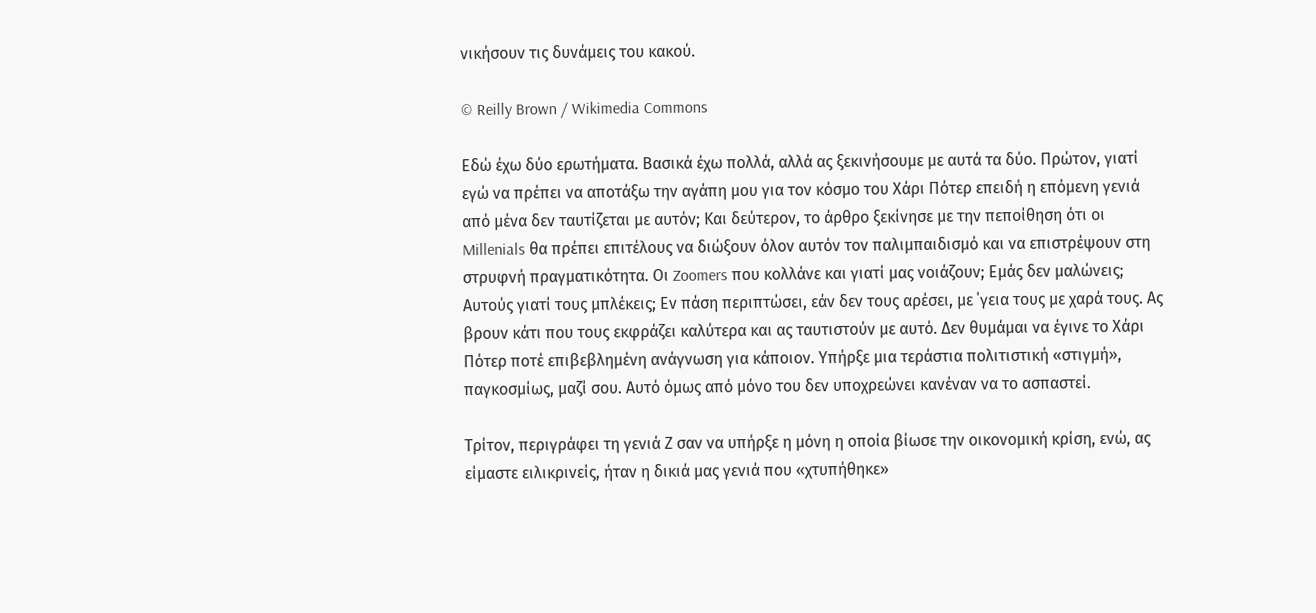νικήσουν τις δυνάμεις του κακού.

© Reilly Brown / Wikimedia Commons

Εδώ έχω δύο ερωτήματα. Βασικά έχω πολλά, αλλά ας ξεκινήσουμε με αυτά τα δύο. Πρώτον, γιατί εγώ να πρέπει να αποτάξω την αγάπη μου για τον κόσμο του Χάρι Πότερ επειδή η επόμενη γενιά από μένα δεν ταυτίζεται με αυτόν; Και δεύτερον, το άρθρο ξεκίνησε με την πεποίθηση ότι οι Millenials θα πρέπει επιτέλους να διώξουν όλον αυτόν τον παλιμπαιδισμό και να επιστρέψουν στη στρυφνή πραγματικότητα. Οι Zoomers που κολλάνε και γιατί μας νοιάζουν; Εμάς δεν μαλώνεις; Αυτούς γιατί τους μπλέκεις; Εν πάση περιπτώσει, εάν δεν τους αρέσει, με ΄γεια τους με χαρά τους. Ας βρουν κάτι που τους εκφράζει καλύτερα και ας ταυτιστούν με αυτό. Δεν θυμάμαι να έγινε το Χάρι Πότερ ποτέ επιβεβλημένη ανάγνωση για κάποιον. Υπήρξε μια τεράστια πολιτιστική «στιγμή», παγκοσμίως, μαζί σου. Αυτό όμως από μόνο του δεν υποχρεώνει κανέναν να το ασπαστεί.

Τρίτον, περιγράφει τη γενιά Ζ σαν να υπήρξε η μόνη η οποία βίωσε την οικονομική κρίση, ενώ, ας είμαστε ειλικρινείς, ήταν η δικιά μας γενιά που «χτυπήθηκε»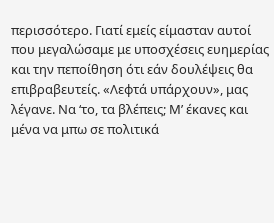περισσότερο. Γιατί εμείς είμασταν αυτοί που μεγαλώσαμε με υποσχέσεις ευημερίας και την πεποίθηση ότι εάν δουλέψεις θα επιβραβευτείς. «Λεφτά υπάρχουν», μας λέγανε. Να ‘το, τα βλέπεις; Μ’ έκανες και μένα να μπω σε πολιτικά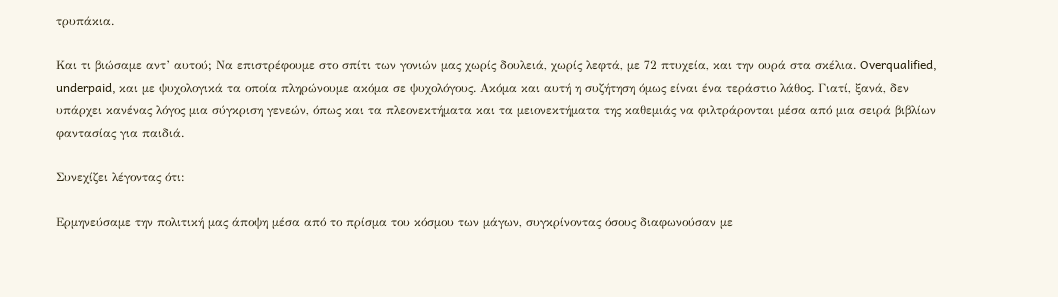τρυπάκια.

Και τι βιώσαμε αντ’ αυτού; Να επιστρέφουμε στο σπίτι των γονιών μας χωρίς δουλειά, χωρίς λεφτά, με 72 πτυχεία, και την ουρά στα σκέλια. Overqualified, underpaid, και με ψυχολογικά τα οποία πληρώνουμε ακόμα σε ψυχολόγους. Ακόμα και αυτή η συζήτηση όμως είναι ένα τεράστιο λάθος. Γιατί, ξανά, δεν υπάρχει κανένας λόγος μια σύγκριση γενεών, όπως και τα πλεονεκτήματα και τα μειονεκτήματα της καθεμιάς να φιλτράρονται μέσα από μια σειρά βιβλίων φαντασίας για παιδιά.

Συνεχίζει λέγοντας ότι:

Ερμηνεύσαμε την πολιτική μας άποψη μέσα από το πρίσμα του κόσμου των μάγων, συγκρίνοντας όσους διαφωνούσαν με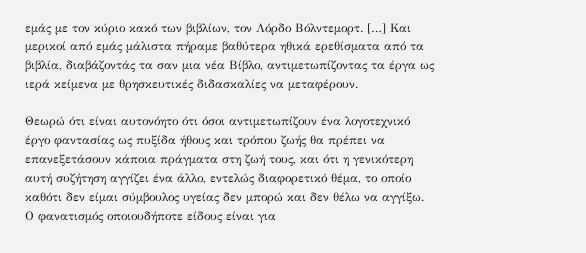εμάς με τον κύριο κακό των βιβλίων, τον Λόρδο Βόλντεμορτ. […] Και μερικοί από εμάς μάλιστα πήραμε βαθύτερα ηθικά ερεθίσματα από τα βιβλία, διαβάζοντάς τα σαν μια νέα Βίβλο, αντιμετωπίζοντας τα έργα ως ιερά κείμενα με θρησκευτικές διδασκαλίες να μεταφέρουν.

Θεωρώ ότι είναι αυτονόητο ότι όσοι αντιμετωπίζουν ένα λογοτεχνικό έργο φαντασίας ως πυξίδα ήθους και τρόπου ζωής θα πρέπει να επανεξετάσουν κάποια πράγματα στη ζωή τους, και ότι η γενικότερη αυτή συζήτηση αγγίζει ένα άλλο, εντελώς διαφορετικό θέμα, το οποίο καθότι δεν είμαι σύμβουλος υγείας δεν μπορώ και δεν θέλω να αγγίξω. Ο φανατισμός οποιουδήποτε είδους είναι για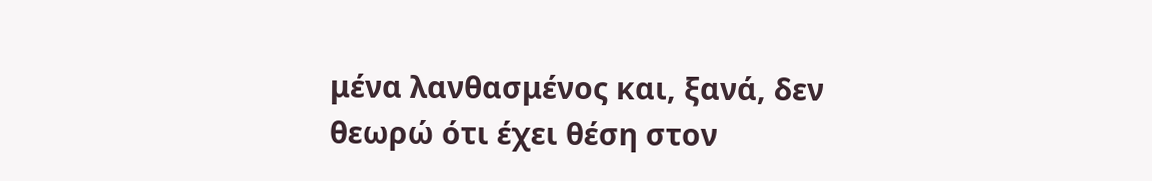μένα λανθασμένος και, ξανά, δεν θεωρώ ότι έχει θέση στον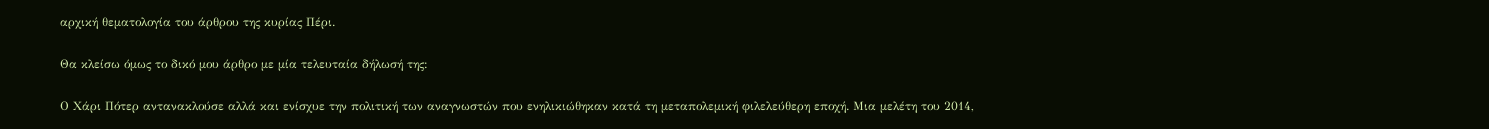αρχική θεματολογία του άρθρου της κυρίας Πέρι.

Θα κλείσω όμως το δικό μου άρθρο με μία τελευταία δήλωσή της:

Ο Χάρι Πότερ αντανακλούσε αλλά και ενίσχυε την πολιτική των αναγνωστών που ενηλικιώθηκαν κατά τη μεταπολεμική φιλελεύθερη εποχή. Μια μελέτη του 2014,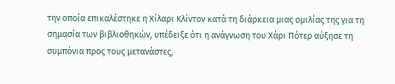την οποία επικαλέστηκε η Χίλαρι Κλίντον κατά τη διάρκεια μιας ομιλίας της για τη σημασία των βιβλιοθηκών, υπέδειξε ότι η ανάγνωση του Χάρι Πότερ αύξησε τη συμπόνια προς τους μετανάστες,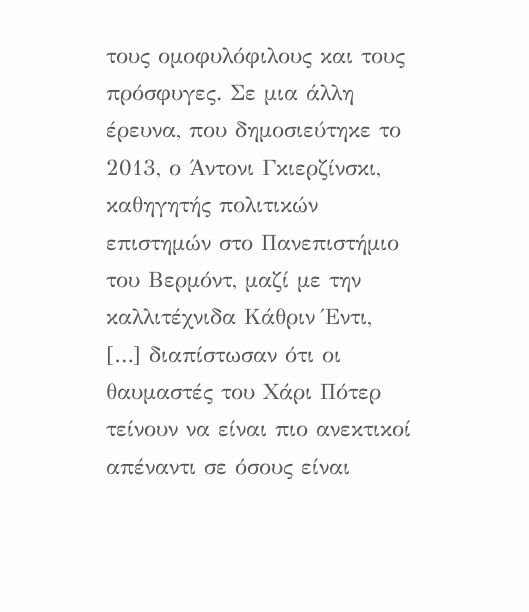τους ομοφυλόφιλους και τους πρόσφυγες. Σε μια άλλη έρευνα, που δημοσιεύτηκε το 2013, ο Άντονι Γκιερζίνσκι, καθηγητής πολιτικών επιστημών στο Πανεπιστήμιο του Βερμόντ, μαζί με την καλλιτέχνιδα Κάθριν Έντι, […] διαπίστωσαν ότι οι θαυμαστές του Χάρι Πότερ τείνουν να είναι πιο ανεκτικοί απέναντι σε όσους είναι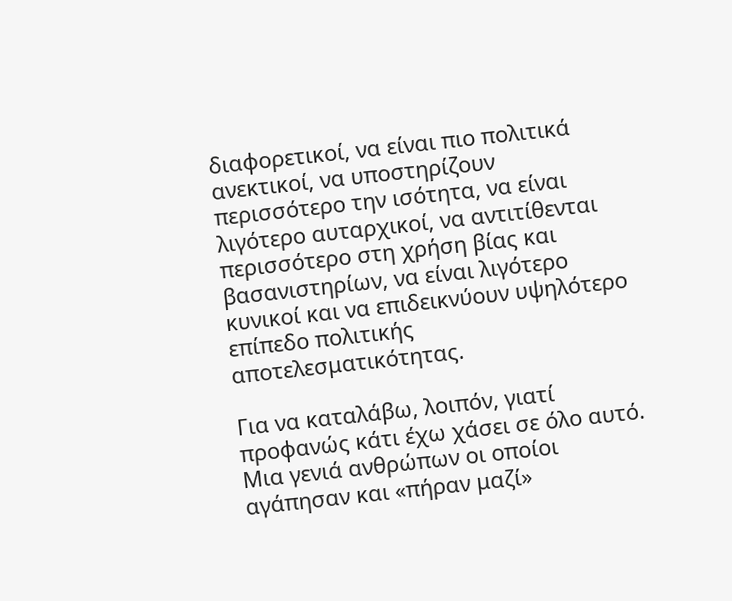διαφορετικοί, να είναι πιο πολιτικά ανεκτικοί, να υποστηρίζουν περισσότερο την ισότητα, να είναι λιγότερο αυταρχικοί, να αντιτίθενται περισσότερο στη χρήση βίας και βασανιστηρίων, να είναι λιγότερο κυνικοί και να επιδεικνύουν υψηλότερο επίπεδο πολιτικής αποτελεσματικότητας.

Για να καταλάβω, λοιπόν, γιατί προφανώς κάτι έχω χάσει σε όλο αυτό. Μια γενιά ανθρώπων οι οποίοι αγάπησαν και «πήραν μαζί»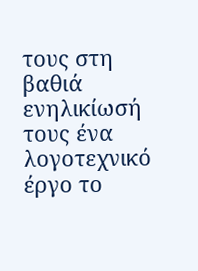τους στη βαθιά ενηλικίωσή τους ένα λογοτεχνικό έργο το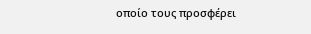οποίο τους προσφέρει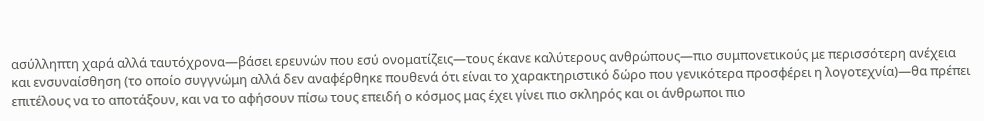ασύλληπτη χαρά αλλά ταυτόχρονα―βάσει ερευνών που εσύ ονοματίζεις―τους έκανε καλύτερους ανθρώπους―πιο συμπονετικούς με περισσότερη ανέχεια και ενσυναίσθηση (το οποίο συγγνώμη αλλά δεν αναφέρθηκε πουθενά ότι είναι το χαρακτηριστικό δώρο που γενικότερα προσφέρει η λογοτεχνία)―θα πρέπει επιτέλους να το αποτάξουν, και να το αφήσουν πίσω τους επειδή ο κόσμος μας έχει γίνει πιο σκληρός και οι άνθρωποι πιο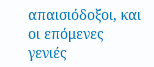απαισιόδοξοι, και οι επόμενες γενιές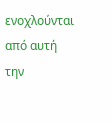ενοχλούνται από αυτή την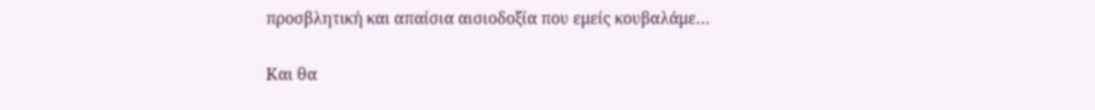προσβλητική και απαίσια αισιοδοξία που εμείς κουβαλάμε…

Και θα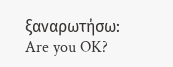ξαναρωτήσω: Are you OK?